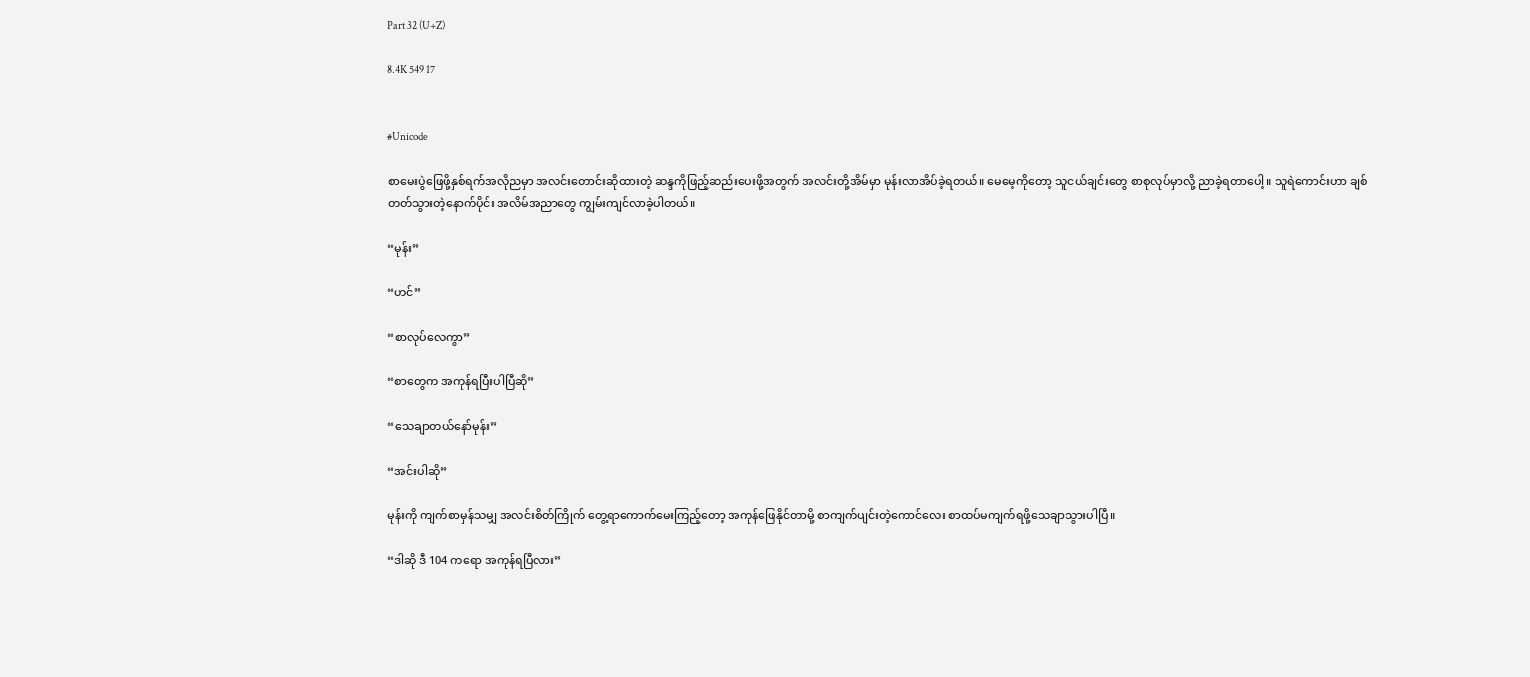Part 32 (U+Z)

8.4K 549 17


#Unicode

စာမေးပွဲဖြေဖို့နှစ်ရက်အလိုညမှာ အလင်းတောင်းဆိုထားတဲ့ ဆန္ဒကိုဖြည့်ဆည်းပေးဖို့အတွက် အလင်းတို့အိမ်မှာ မုန်းလာအိပ်ခဲ့ရတယ်။ မေမေ့ကိုတော့ သူငယ်ချင်းတွေ စာစုလုပ်မှာလို့ ညာခဲ့ရတာပေါ့။ သူရဲကောင်းဟာ ချစ်တတ်သွားတဲ့နောက်ပိုင်း အလိမ်အညာတွေ ကျွမ်းကျင်လာခဲ့ပါတယ်။

“မုန်း”

“ဟင်”

“စာလုပ်လေကွာ”

“စာတွေက အကုန်ရပြီးပါပြီဆို”

“သေချာတယ်နော်မုန်း”

“အင်းပါ‌ဆို”

မုန်းကို ကျက်စာမှန်သမျှ အလင်းစိတ်ကြိုက် တွေ့ရာကောက်မေးကြည့်တော့ အကုန်ဖြေနိုင်တာမို့ စာကျက်ပျင်းတဲ့ကောင်လေး စာထပ်မကျက်ရဖို့သေချာသွားပါပြီ။

“ဒါဆို ဒီ 104 ကရော အကုန်ရပြီလား”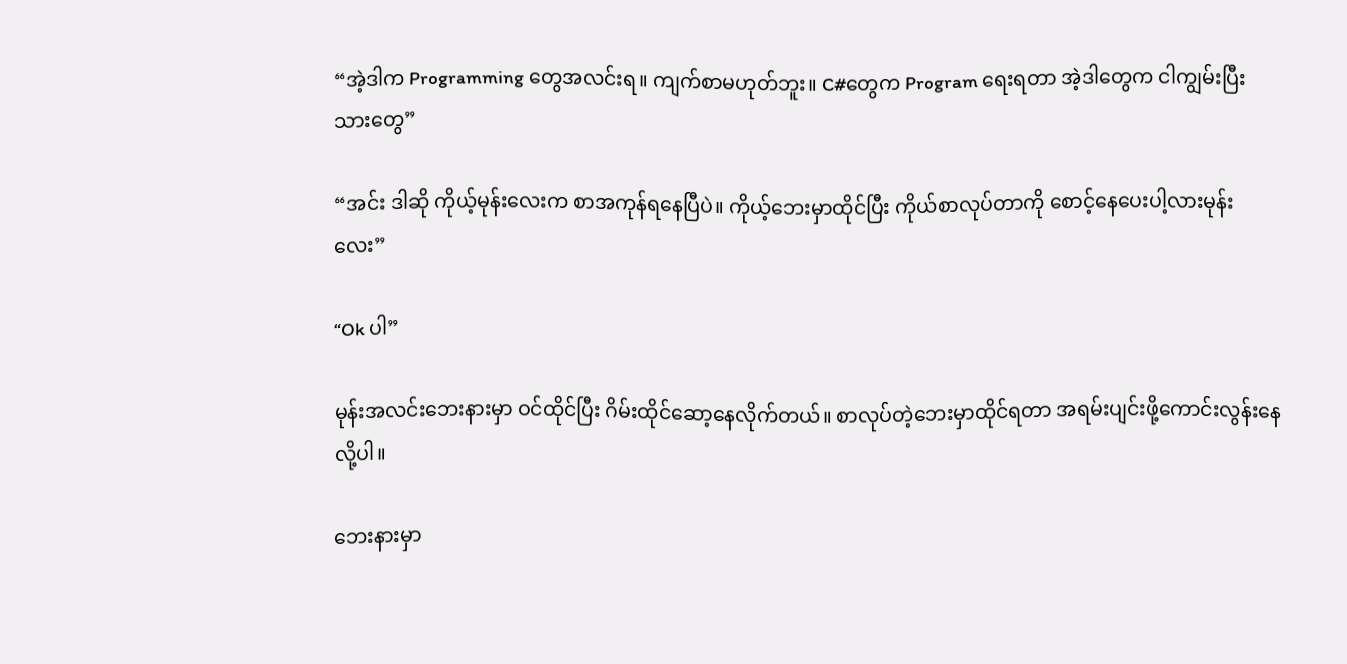“အဲ့ဒါက Programming တွေအလင်းရ။ ကျက်စာမဟုတ်ဘူး။ C#တွေက Program ရေးရတာ အဲ့ဒါတွေက ငါကျွမ်းပြီးသားတွေ”

“အင်း ဒါဆို ကိုယ့်မုန်းလေးက စာအကုန်ရနေပြီပဲ။ ကိုယ့်ဘေးမှာထိုင်ပြီး ကိုယ်စာလုပ်တာကို စောင့်နေပေးပါ့လားမုန်းလေး”

“Ok ပါ”

မုန်းအလင်းဘေးနားမှာ ဝင်ထိုင်ပြီး ဂိမ်းထိုင်ဆော့နေလိုက်တယ်။ စာလုပ်တဲ့ဘေးမှာထိုင်ရတာ အရမ်းပျင်းဖို့ကောင်းလွန်းနေလို့ပါ။

ဘေးနားမှာ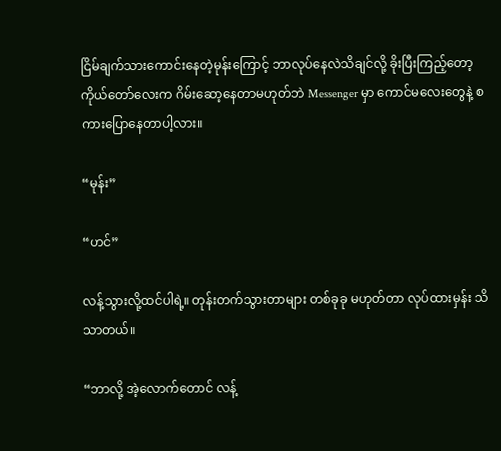ငြိမ်ချက်သားကောင်းနေတဲ့မုန်းကြောင့် ဘာလုပ်နေလဲသိချင်လို့ ခိုးပြီးကြည့်တော့ ကိုယ်တော်လေးက ဂိမ်းဆော့နေတာမဟုတ်ဘဲ Messenger မှာ ကောင်မလေးတွေနဲ့ စကားပြောနေတာပါ့လား။

“မုန်း”

“ဟင်”

လန့်သွားလို့ထင်ပါရဲ့။ တုန်းတက်သွားတာများ တစ်ခုခု မဟုတ်တာ လုပ်ထားမှန်း သိသာတယ်။

“ဘာလို့ အဲ့လောက်တောင် လန့်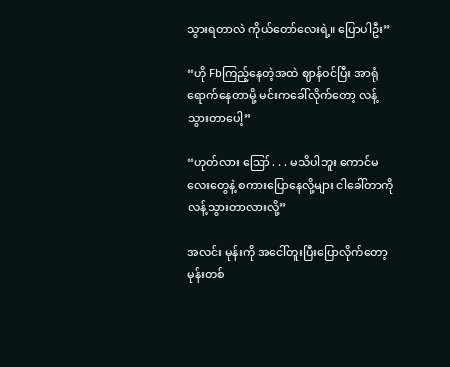သွားရတာလဲ ကိုယ်တော်လေးရဲ့။ ပြောပါဦး”

“ဟို Fbကြည့်နေတဲ့အထဲ ဈာန်ဝင်ပြီး အာရုံရောက်နေတာမို့ မင်းကခေါ်လိုက်တော့ လန့်သွားတာပေါ့”

“ဟုတ်လား ဪ . . . မသိပါဘူး ကောင်မလေးတွေနဲ့ စကားပြောနေလို့များ ငါခေါ်တာကို လန့်သွားတာလားလို့”

အလင်း မုန်းကို အငေါ်တူးပြီးပြောလိုက်တော့ မုန်းတစ်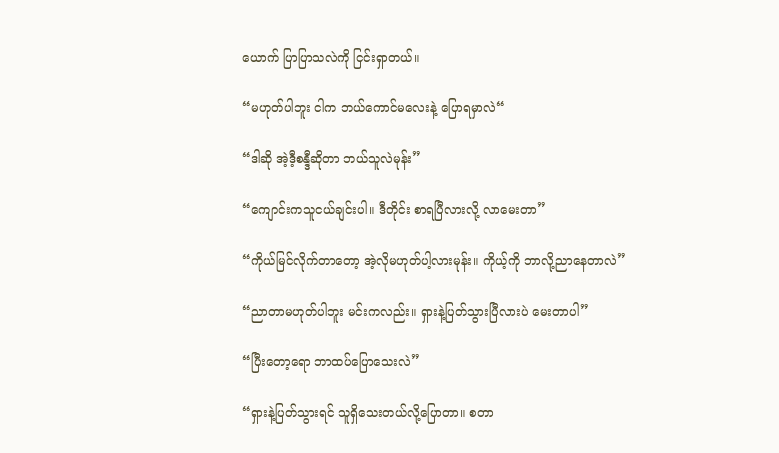ယောက် ပြာပြာသလဲကို ငြင်းရှာတယ်။

“မဟုတ်ပါဘူး ငါက ဘယ်ကောင်မလေးနဲ့ ပြောရမှာလဲ“

“ဒါဆို အဲ့ဒီ့စန္ဒီဆိုတာ ဘယ်သူလဲမုန်း”

“ကျောင်းကသူငယ်ချင်းပါ။ ဒီတိုင်း စာရပြီလားလို့ လာမေးတာ”

“ကိုယ်မြင်လိုက်တာတော့ အဲ့လိုမဟုတ်ပါ့လားမုန်း။ ကိုယ့်ကို ဘာလို့ညာနေတာလဲ”

“ညာတာမဟုတ်ပါဘူး မင်းကလည်း။‌ ရှားနဲ့ပြတ်သွားပြီလားပဲ မေးတာပါ”

“ပြီးတော့ရော ဘာထပ်ပြောသေးလဲ”

“ရှားနဲ့ပြတ်သွားရင် သူရှိသေးတယ်လို့ပြောတာ။ စတာ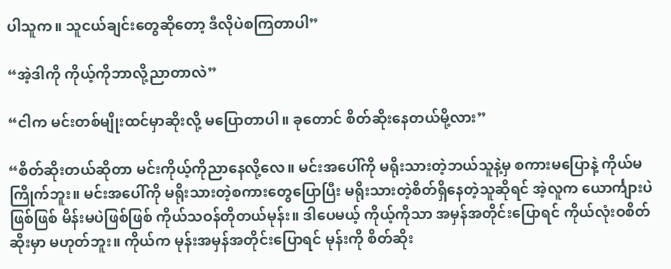ပါသူက။ သူငယ်ချင်းတွေဆိုတော့ ဒီလိုပဲစကြတာပါ”

“အဲ့ဒါကို ကိုယ့်ကိုဘာလို့ညာတာလဲ”

“ငါက မင်းတစ်မျိုးထင်မှာဆိုးလို့ မပြောတာပါ။ ခုတောင် စိတ်ဆိုးနေတယ်မို့လား”

“စိတ်ဆိုးတယ်ဆိုတာ မင်းကိုယ့်ကိုညာနေလို့လေ။ မင်းအပေါ်ကို မရိုးသားတဲ့ဘယ်သူနဲ့မှ စကားမပြောနဲ့ ကိုယ်မကြိုက်ဘူး။ မင်းအပေါ်ကို မရိုးသားတဲ့စကားတွေပြောပြီး မရိုးသားတဲ့စိတ်ရှိနေတဲ့သူဆိုရင် အဲ့လူက ယောင်္ကျားပဲဖြစ်ဖြစ် မိန်းမပဲဖြစ်ဖြစ် ကိုယ်သဝန်တိုတယ်မုန်း။ ဒါပေမယ့် ကိုယ့်ကိုသာ အမှန်အတိုင်းပြောရင် ကိုယ်လုံးဝစိတ်ဆိုးမှာ မဟုတ်ဘူး။ ကိုယ်က မုန်းအမှန်အတိုင်းပြောရင် မုန်းကို စိတ်ဆိုး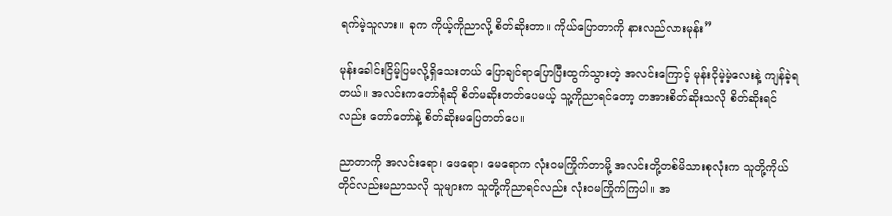ရက်မဲ့သူလား။ ခုက ကိုယ့်ကိုညာလို့ စိတ်ဆိုးတာ။ ကိုယ်ပြောတာကို နားလည်လားမုန်း”

မုန်းခေါင်းငြိမ့်ပြမလို့ရှိသေးတယ် ပြောချင်ရာပြောပြီးထွက်သွားတဲ့ အလင်းကြောင့် မုန်းငိုမဲ့မဲ့လေးနဲ့ ကျန်ခဲ့ရတယ်။ အလင်းကတော်ရုံဆို စိတ်မဆိုးတတ်ပေမယ့် သူ့ကိုညာရင်တော့ တအားစိတ်ဆိုးသလို စိတ်ဆိုးရင်လည်း တော်တော်နဲ့ စိတ်ဆိုးမပြေတတ်‌ပေ။

ညာတာကို အလင်းရော၊ ဖေရော၊ မေရောက လုံးဝမကြိုက်တာမို့ အလင်းတို့တစ်မိသားစုလုံးက သူတို့ကိုယ်တိုင်လည်းမညာသလို သူများက သူတို့ကိုညာရင်လည်း လုံးဝမကြိုက်ကြပါ။ အ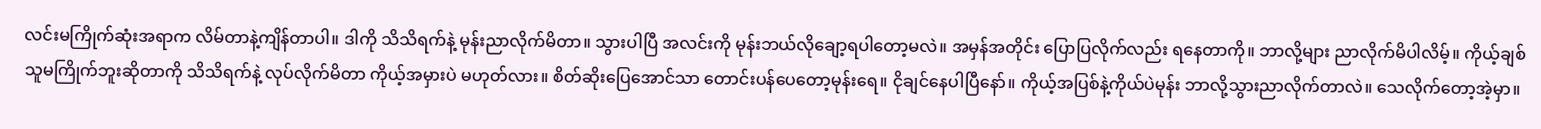လင်းမကြိုက်ဆုံးအရာက လိမ်တာနဲ့ကျိန်တာပါ။ ဒါကို သိသိရက်နဲ့ မုန်းညာလိုက်မိတာ။ သွားပါပြီ အလင်းကို မုန်းဘယ်လိုချော့ရပါ‌တော့မလဲ။ အမှန်အတိုင်း ပြောပြလိုက်လည်း ရနေတာကို။ ဘာလို့များ ညာလိုက်မိပါလိမ့်။ ကိုယ့်ချစ်သူမကြိုက်ဘူးဆိုတာကို သိသိရက်နဲ့ လုပ်လိုက်မိတာ ကိုယ့်အမှားပဲ မဟုတ်လား။ စိတ်ဆိုးပြေအောင်သာ တောင်းပန်ပေတော့မုန်းရေ။ ငိုချင်နေပါပြီနော်။ ကိုယ့်အပြစ်နဲ့ကိုယ်ပဲမုန်း ဘာလို့သွားညာလိုက်တာလဲ။ သေလိုက်တော့အဲ့မှာ။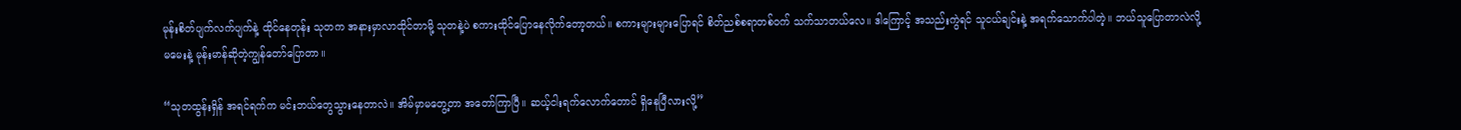မုန်းစိတ်ပျက်လက်ပျက်နဲ့ ထိုင်နေတုန်း သုတက အနားမှာလာထိုင်တာမို့ သုတနဲ့ပဲ စကားထိုင်ပြောနေလိုက်တော့တယ်။ စကားများများပြောရင် စိတ်ညစ်စရာတစ်ဝက် သက်သာတယ်လေ။ ဒါကြောင့် အသည်းကွဲရင် သူငယ်ချင်းနဲ့ အရက်သောက်ပါတဲ့။ ဘယ်သူပြောတာလဲလို့မမေးနဲ့ မုန်းမာန်ဆိုတဲ့ကျွန်တော်ပြောတာ။

“သုတထွန်းရှိန် အရင်ရက်က မင်းဘယ်တွေသွားနေတာလဲ။ အိမ်မှာမတွေ့တာ အတော်ကြာပြီ။ ဆယ့်ငါးရက်လောက်တောင် ရှိနေပြီလားလို့”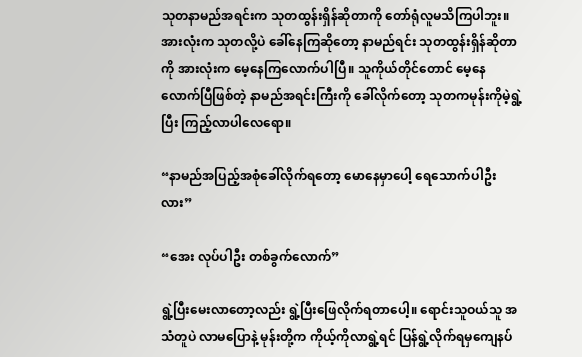သုတနာမည်အရင်းက သုတထွန်းရှိန်ဆိုတာကို တော်ရုံလူမသိကြပါဘူး။ အားလုံးက သုတလို့ပဲ ခေါ်နေကြဆိုတော့ နာမည်ရင်း သုတထွန်းရှိန်ဆိုတာကို အားလုံးက မေ့နေကြလောက်ပါပြီ။ သူကိုယ်တိုင်တောင် မေ့နေလောက်ပြီဖြစ်တဲ့ နာမည်အရင်းကြီးကို ခေါ်လိုက်တော့ သုတကမုန်းကိုမဲ့ရွဲ့ပြီး ကြည့်လာပါလေရော။

“နာမည်အပြည့်အစုံခေါ်လိုက်ရတော့ မောနေမှာပေါ့ ရေသောက်ပါဦးလား”

“အေး လုပ်ပါဦး တစ်ခွက်လောက်”

ရွဲ့ပြီးမေးလာတော့လည်း ရွဲ့ပြီးဖြေလိုက်ရတာပေါ့။ ရောင်းသူဝယ်သူ အသံတူပဲ လာမပြောနဲ့ မုန်းတို့က ကိုယ့်ကိုလာရွဲ့ရင် ပြန်ရွဲ့လိုက်ရမှကျေနပ်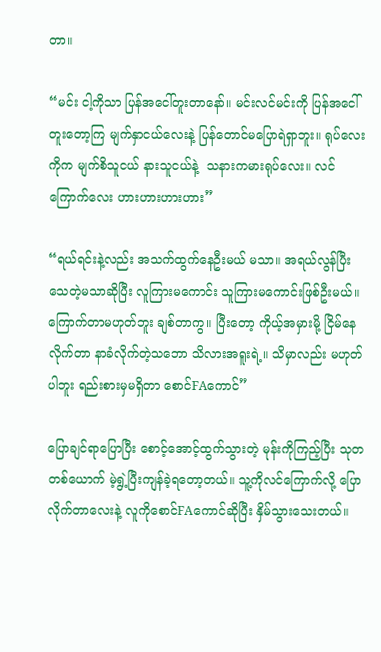တာ။

“မင်း ငါ့ကိုသာ ပြန်အငေါ်တူးတာနော်။ မင်းလင်မင်းကို ပြန်အငေါ်တူးတော့ကြ မျက်နှာငယ်လေးနဲ့ ပြန်တောင်မပြောရဲရှာဘူး။ ရုပ်လေးကိုက မျက်စိသူငယ် နားသူငယ်နဲ့  သနားကမားရုပ်လေး။ လင်ကြောက်လေး ဟားဟားဟားဟား”

“ရယ်ရင်းနဲ့လည်း အသက်ထွက်နေဦးမယ် မသာ။ အရယ်လွန်ပြီး သေတဲ့မသာဆိုပြီး လူကြားမကောင်း သူကြားမကောင်းဖြစ်ဦးမယ်။ ကြောက်တာမဟုတ်ဘူး ချစ်တာကွ။ ပြီးတော့ ကိုယ့်အမှားမို့ ငြိမ်နေလိုက်တာ နာခံလိုက်တဲ့သဘော သိလားအရူးရဲ့။ သိမှာလည်း မဟုတ်ပါဘူး ရည်းစားမှမရှိတာ စောင်FAကောင်”

ပြောချင်ရာပြောပြီး စောင့်အောင့်ထွက်သွားတဲ့ မုန်းကိုကြည့်ပြီး သုတတစ်ယောက် မဲ့ရွဲ့ပြီးကျန်ခဲ့ရတော့တယ်။ သူ့ကိုလင်ကြောက်လို့ ပြောလိုက်တာလေးနဲ့ လူကိုစောင်FAကောင်ဆိုပြီး နှိမ်သွားသေးတယ်။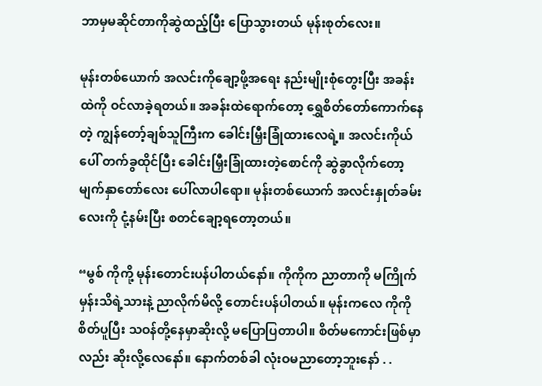ဘာမှမဆိုင်တာကိုဆွဲထည့်ပြီး ပြောသွားတယ် မုန်းစုတ်လေး။

မုန်းတစ်ယောက် အလင်းကိုချော့ဖို့အရေး နည်းမျိုးစုံတွေးပြီး အခန်းထဲကို ဝင်လာခဲ့ရတယ်။ အခန်းထဲရောက်တော့ ရွှေစိတ်တော်ကောက်နေတဲ့ ကျွန်တော့်ချစ်သူကြီးက ခေါင်းမြှီးခြုံထားလေရဲ့။ အလင်းကိုယ်ပေါ် တက်ခွထိုင်ပြီး ခေါင်းမြှီးခြုံထားတဲ့စောင်ကို ဆွဲခွာလိုက်တော့ မျက်နှာတော်လေး ပေါ်လာပါရော။ မုန်းတစ်ယောက် အလင်းနှုတ်ခမ်းလေးကို ငုံ့နမ်းပြီး စတင်ချော့ရတော့တယ်။

“မွစ် ကိုကို့ မုန်းတောင်းပန်ပါတယ်နော်။ ကိုကိုက ညာတာကို မကြိုက်မှန်းသိရဲ့သားနဲ့ ညာလိုက်မိလို့ တောင်းပန်ပါတယ်။ မုန်းကလေ ကိုကိုစိတ်ပူပြီး သဝန်တို့နေမှာဆိုးလို့ မပြောပြတာပါ။ စိတ်မကောင်းဖြစ်မှာလည်း ဆိုးလို့လေနော်။ နောက်တစ်ခါ လုံးဝမညာတော့ဘူးနော် . .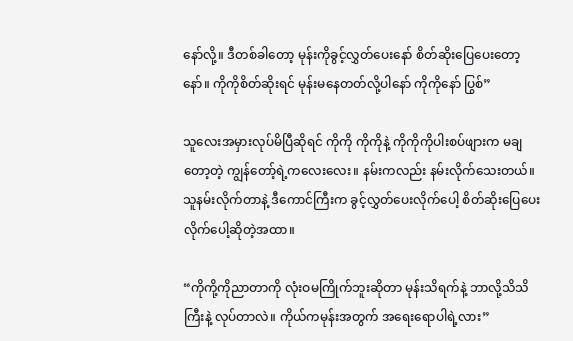နော်လို့။ ဒီတစ်ခါတော့ မုန်းကိုခွင့်လွှတ်ပေးနော် စိတ်ဆိုးပြေပေးတော့နော်။ ကိုကိုစိတ်ဆိုးရင် မုန်းမနေတတ်လို့ပါနော် ကိုကိုနော် ပြွစ်”

သူလေးအမှားလုပ်မိပြီဆိုရင် ကိုကို ကိုကိုနဲ့ ကိုကိုကိုပါးစပ်ဖျားက မချတော့တဲ့ ကျွန်တော့်ရဲ့ကလေးလေး။ နမ်းကလည်း နမ်းလိုက်သေးတယ်။ သူနမ်းလိုက်တာနဲ့ ဒီကောင်ကြီးက ခွင့်လွှတ်ပေးလိုက်ပေါ့ စိတ်ဆိုးပြေပေးလိုက်ပေါ့ဆိုတဲ့အထာ။

“ကိုကို့ကိုညာတာကို လုံးဝမကြိုက်ဘူးဆိုတာ မုန်းသိရက်နဲ့ ဘာလို့သိသိကြီးနဲ့ လုပ်တာလဲ။ ကိုယ်ကမုန်းအတွက်‌ အရေးရောပါရဲ့လား”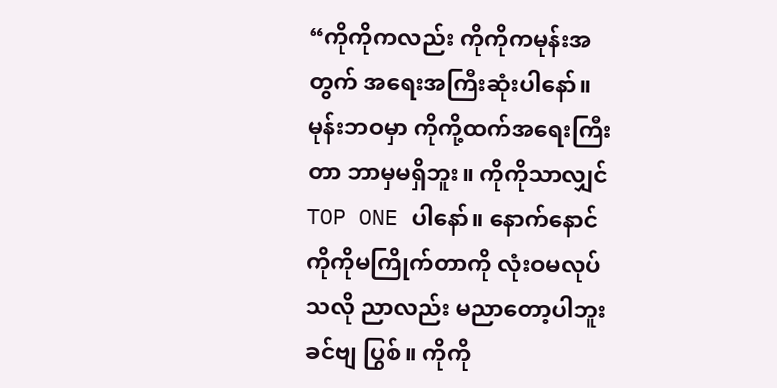“ကိုကိုကလည်း ကိုကိုကမုန်းအတွက် အရေးအကြီးဆုံးပါနော်။ မုန်းဘဝမှာ ကိုကို့ထက်အရေးကြီးတာ ဘာမှမရှိဘူး။ ကိုကိုသာလျှင် TOP ONE ပါနော်။ နောက်နောင် ကိုကိုမကြိုက်တာကို လုံးဝမလုပ်သလို ညာလည်း မညာတော့ပါဘူးခင်ဗျ ပြွစ်။ ကိုကို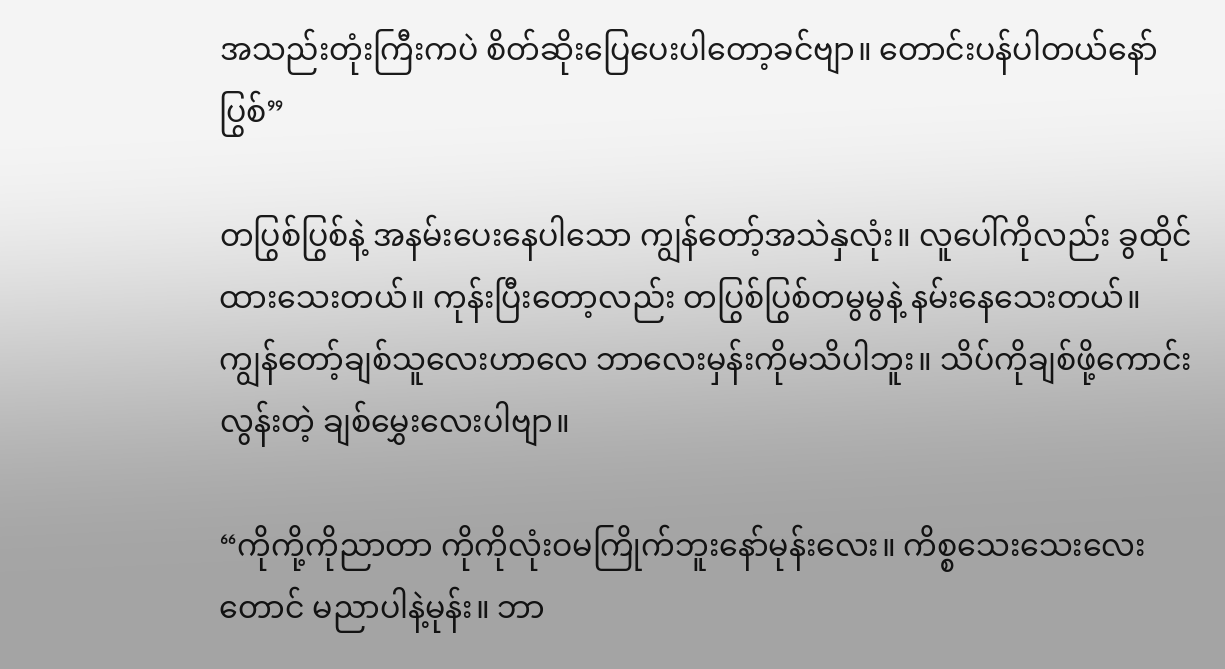အသည်းတုံးကြီးကပဲ စိတ်ဆိုးပြေပေးပါတော့ခင်ဗျာ။ တောင်းပန်ပါတယ်နော် ပြွစ်”

တပြွစ်ပြွစ်နဲ့ အနမ်းပေးနေ‌ပါသော ကျွန်တော့်အသဲနှလုံး။ လူပေါ်ကိုလည်း ခွထိုင်ထားသေးတယ်။ ကုန်းပြီးတော့လည်း တပြွစ်ပြွစ်တမွမွနဲ့ နမ်းနေသေး‌တယ်။ ကျွန်တော့်ချစ်သူလေးဟာလေ ဘာလေးမှန်းကိုမသိပါဘူး။ သိပ်ကိုချစ်ဖို့ကောင်းလွန်းတဲ့ ချစ်မွှေးလေးပါဗျာ။

“ကိုကို့ကိုညာတာ ကိုကိုလုံးဝမကြိုက်ဘူးနော်မုန်းလေး။ ကိစ္စသေးသေးလေးတောင် မညာပါနဲ့မုန်း။ ဘာ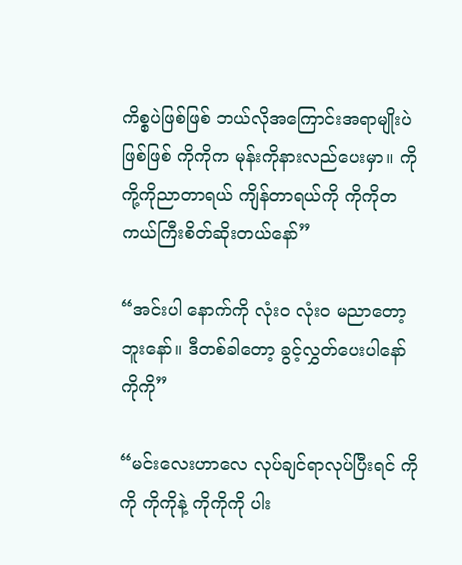ကိစ္စပဲဖြစ်ဖြစ် ဘယ်လိုအကြောင်းအရာမျိုးပဲဖြစ်ဖြစ် ကိုကိုက မုန်းကိုနားလည်ပေးမှာ။ ကိုကို့ကိုညာတာရယ် ကျိန်တာရယ်ကို ကိုကိုတကယ်ကြီးစိတ်ဆိုးတယ်နော်”

“အင်းပါ နောက်ကို လုံးဝ လုံးဝ မညာတော့ဘူးနော်။ ဒီတစ်ခါတော့ ခွင့်လွှတ်ပေးပါနော် ကိုကို”

“မင်းလေးဟာလေ လုပ်ချင်ရာလုပ်ပြီးရင် ကိုကို ကိုကိုနဲ့ ကိုကိုကို ပါး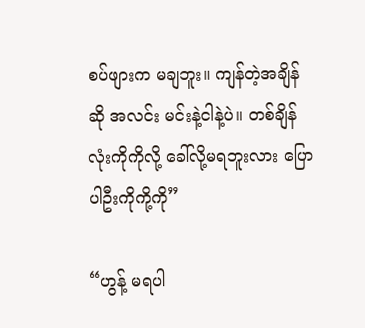စပ်ဖျားက မချဘူး။ ကျန်တဲ့အချိန်ဆို အလင်း မင်းနဲ့ငါနဲ့ပဲ။ တစ်ချိန်လုံးကိုကိုလို့ ခေါ်လို့မရဘူးလား ပြောပါဦးကိုကို့ကို”

“ဟွန့် မရပါ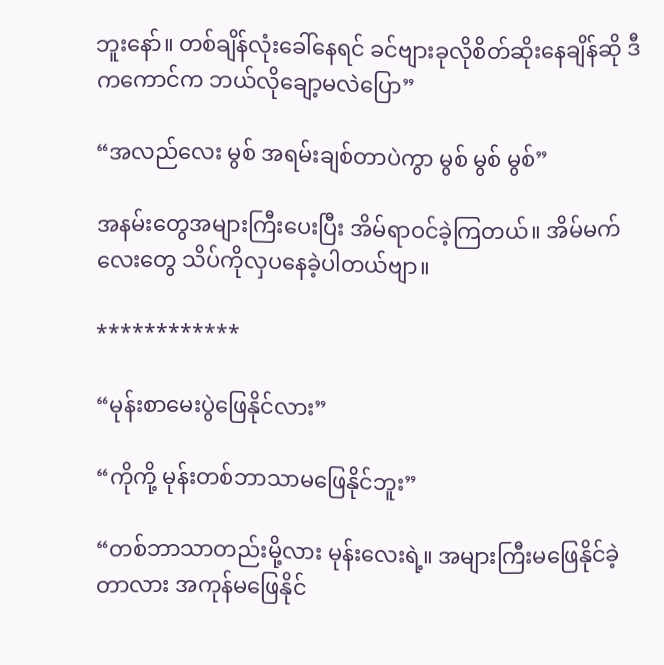ဘူးနော်။ တစ်ချိန်လုံးခေါ်နေရင် ခင်ဗျားခုလိုစိတ်ဆိုးနေချိန်ဆို ဒီကကောင်က ဘယ်လိုချော့မလဲပြော”

“အလည်လေး မွစ် အရမ်းချစ်တာပဲကွာ မွစ် မွစ် မွစ်”

အနမ်းတွေအများကြီးပေးပြီး အိမ်ရာဝင်ခဲ့ကြတယ်။ အိမ်မက်လေးတွေ သိပ်ကိုလှပနေခဲ့ပါတယ်ဗျာ။

************

“မုန်းစာမေးပွဲဖြေနိုင်လား”

“ကိုကို့ မုန်းတစ်ဘာသာမဖြေနိုင်ဘူး”

“တစ်ဘာသာတည်းမို့လား မုန်းလေးရဲ့။ အများကြီးမဖြေနိုင်ခဲ့တာလား အကုန်မဖြေနိုင်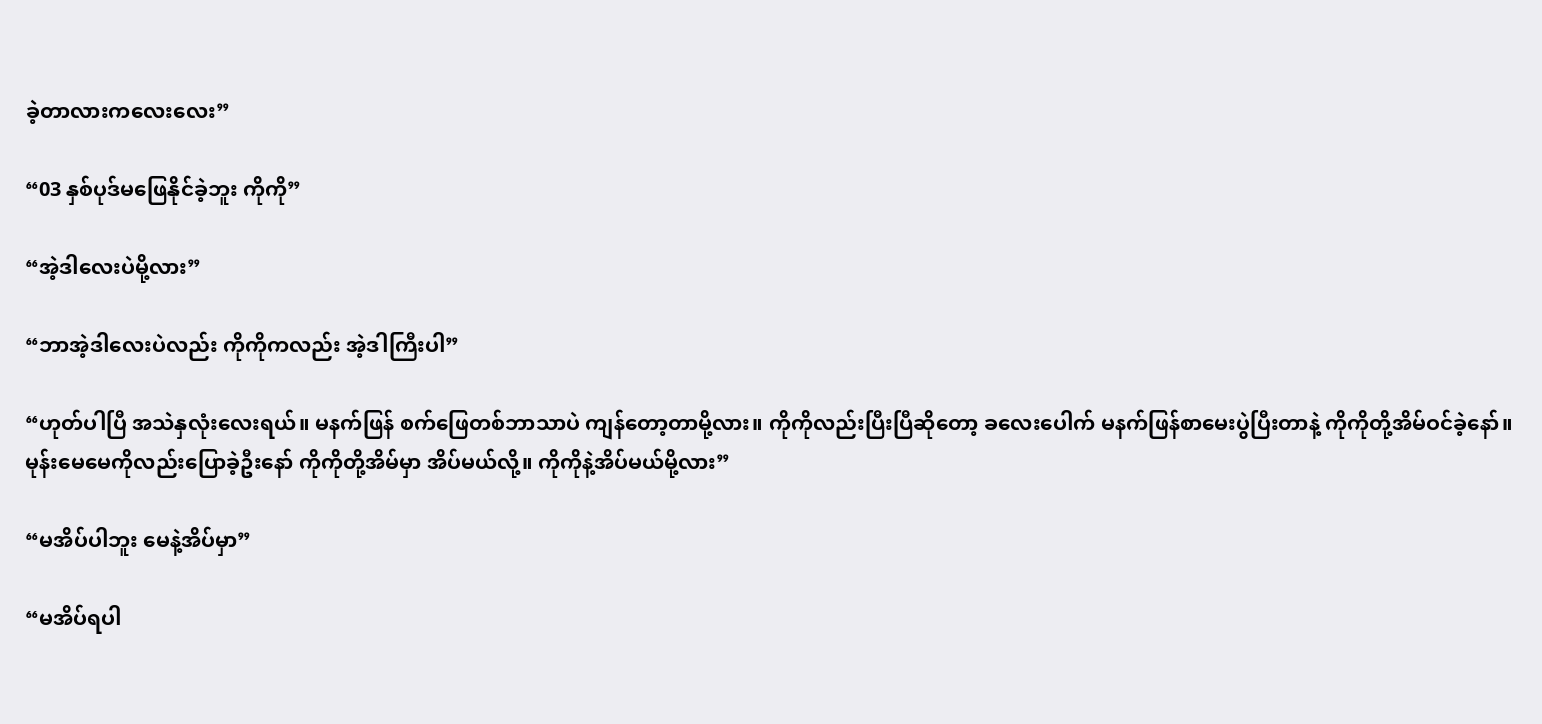ခဲ့တာလားကလေးလေး”

“03 နှစ်ပုဒ်မဖြေနိုင်ခဲ့ဘူး ကိုကို”

“အဲ့ဒါလေးပဲမို့လား”

“ဘာအဲ့ဒါလေးပဲလည်း ကိုကိုကလည်း အဲ့ဒါကြီးပါ”

“ဟုတ်ပါပြီ အသဲနှလုံးလေးရယ်။ မနက်ဖြန် စက်‌ဖြေတစ်ဘာသာပဲ ကျန်တော့တာမို့လား။ ကိုကိုလည်းပြီးပြီဆိုတော့ ခလေးပေါက် မနက်ဖြန်စာမေးပွဲပြီးတာနဲ့ ကိုကိုတို့အိမ်ဝင်ခဲ့နော်။ မုန်းမေမေကိုလည်းပြောခဲ့ဦးနော် ကိုကိုတို့အိမ်မှာ အိပ်မယ်လို့။ ကိုကိုနဲ့အိပ်မယ်မို့လား”

“မအိပ်ပါဘူး မေနဲ့အိပ်မှာ”

“မအိပ်ရပါ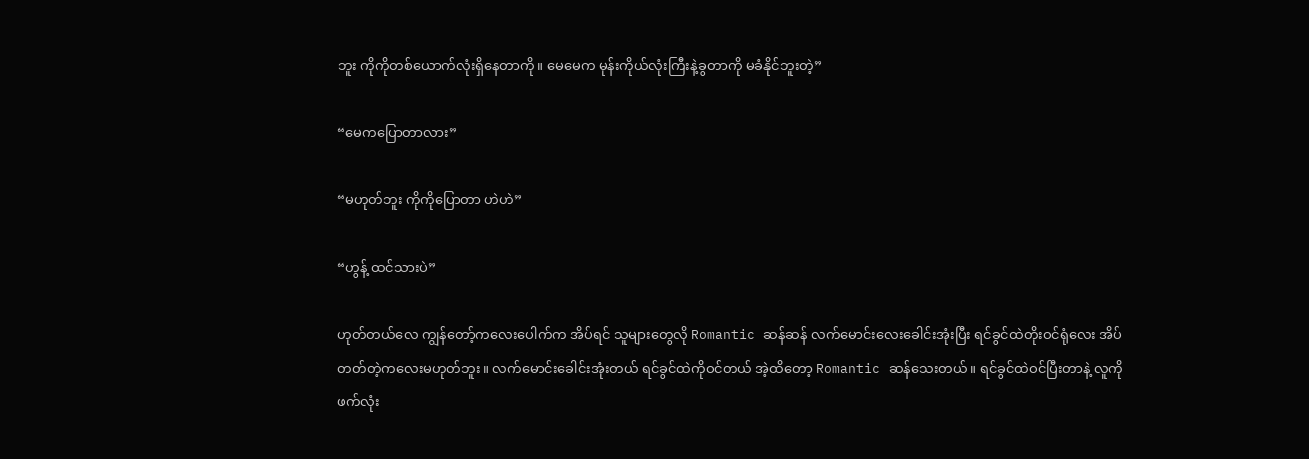ဘူး ကိုကိုတစ်ယောက်လုံးရှိနေတာကို။ မေမေက မုန်းကိုယ်လုံးကြီးနဲ့ခွတာကို မခံနိုင်ဘူးတဲ့”

“မေကပြောတာလား”

“မဟုတ်ဘူး ကိုကိုပြောတာ ဟဲဟဲ”

“ဟွန့် ထင်သားပဲ”

ဟုတ်တယ်လေ ကျွန်တော့်ကလေးပေါက်က အိပ်ရင် သူများတွေလို Romantic ဆန်ဆန် လက်မောင်းလေးခေါင်းအုံးပြီး ရင်ခွင်ထဲတိုးဝင်ရုံလေး အိပ်တတ်တဲ့ကလေးမဟုတ်ဘူး။ လက်မောင်းခေါင်းအုံးတယ် ရင်ခွင်ထဲကိုဝင်တယ် အဲ့ထိတော့ Romantic ဆန်သေးတယ်။ ရင်ခွင်ထဲဝင်ပြီးတာနဲ့ လူကိုဖက်လုံး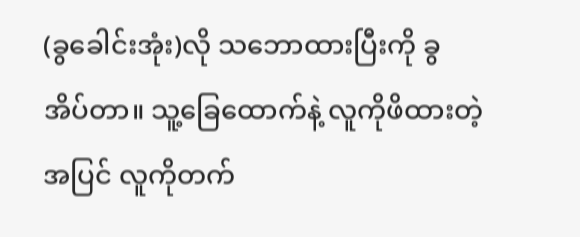(ခွခေါင်းအုံး)လို သဘောထားပြီးကို ခွအိပ်တာ။ သူ့ခြေထောက်နဲ့ လူကိုဖိထားတဲ့အပြင် လူကိုတက်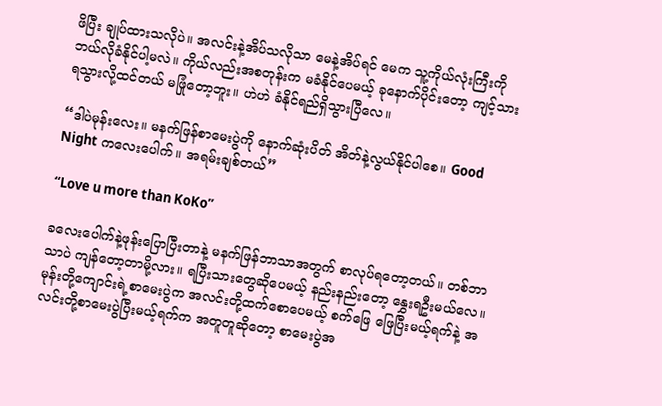ဖိပြီး ချုပ်ထားသလိုပဲ။ အလင်းနဲ့အိပ်သလိုသာ ‌မေနဲ့အိပ်ရင် မေက သူ့ကိုယ်လုံးကြီးကို ဘယ်လိုခံနိုင်ပါ့မလဲ။ ကိုယ်လည်းအစတုန်းက မခံနိုင်ပေမယ့် ခုနောက်ပိုင်းတော့ ကျင့်သားရသွားလို့ထင်တယ် မဖြုံတော့ဘူး။ ဟဲဟဲ ခံနိုင်ရည်ရှိသွားပြီလေ။

“ဒါပဲမုန်းလေး။ မနက်ဖြန်စာမေးပွဲကို နောက်ဆုံးပိတ် အိတ်နဲ့လွယ်နိုင်ပါစေ။ Good Night ကလေးပေါက်။ အရမ်းချစ်တယ်”

“Love u more than KoKo”

ခလေးပေါက်နဲ့ဖုန်းပြောပြီးတာနဲ့ မနက်ဖြန်ဘာသာအတွက် စာလုပ်ရတော့တယ်။ တစ်ဘာသာပဲ ကျန်တော့တာမို့လား။ ရပြီးသား‌တွေဆိုပေမယ့် ‌နည်းနည်းတော့ နွှေးရဦးမယ်လေ။ မုန်းတို့ကျောင်းရဲ့စာမေးပွဲက အလင်းတို့ထက်‌စောပေမယ့် စက်ဖြေ ဖြေပြီးမယ့်ရက်နဲ့ အလင်းတို့စာမေးပွဲပြီးမယ့်ရက်က အတူတူဆိုတော့ စာမေးပွဲအ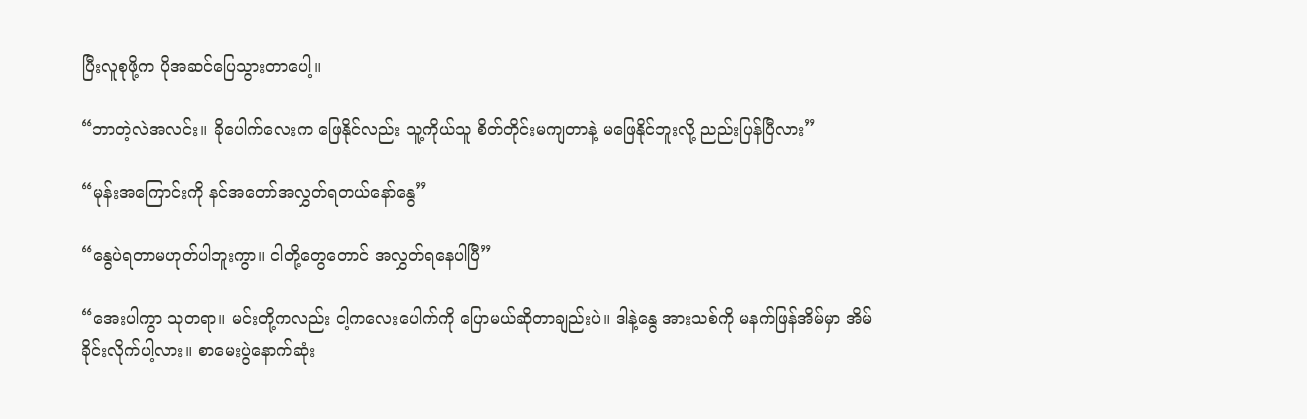ပြီးလူစုဖို့က ပိုအဆင်ပြေသွားတာပေါ့။

“ဘာတဲ့လဲအလင်း။ ခိုပေါက်လေးက ဖြေနိုင်လည်း သူ့ကိုယ်သူ စိတ်တိုင်းမကျတာနဲ့ မဖြေနိုင်ဘူးလို့ ညည်းပြန်ပြီလား”

“မုန်းအကြောင်းကို နင်အတော်အလွှတ်ရတယ်နော်နွေ”

“နွေပဲရတာမဟုတ်ပါဘူးကွာ။ ငါတို့တွေတောင် အလွှတ်ရနေပါပြီ”

“အေးပါကွာ သုတရာ။ မင်းတို့ကလည်း ငါ့ကလေးပေါက်ကို ပြောမယ်ဆိုတာချည်းပဲ။ ဒါနဲ့နွေ အားသစ်ကို မနက်ဖြန်အိမ်မှာ အိမ်ခိုင်းလိုက်ပါ့လား။ စာမေးပွဲနောက်ဆုံး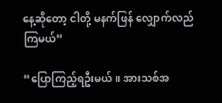နေ့ဆိုတော့ ငါတို့ မနက်ဖြန် လျှောက်လည်ကြမယ်”

“ပြောကြည့်ရဦးမယ်။ အားသစ်အ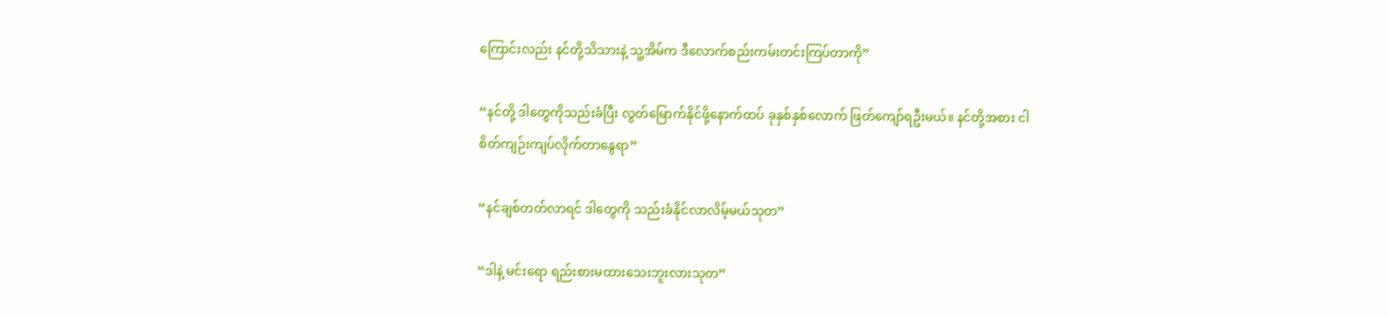ကြောင်းလည်း နင်တို့သိသားနဲ့ သူ့အိမ်က ဒီလောက်စည်းကမ်းတင်းကြပ်တာကို”

“နင်တို့ ဒါတွေကိုသည်းခံပြီး လွတ်မြောက်နိုင်ဖို့နောက်ထပ် ခုနှစ်နှစ်လောက် ဖြတ်ကျော်ရဦးမယ်။ နင်တို့အစား ငါစိတ်ကျဉ်းကျပ်လိုက်တာနွေရာ”

“နင်ချစ်တတ်လာရင် ဒါတွေကို သည်းခံနိုင်လာလိမ့်မယ်သုတ”

“ဒါနဲ့ မင်းရော ရည်းစားမထားသေးဘူးလားသုတ”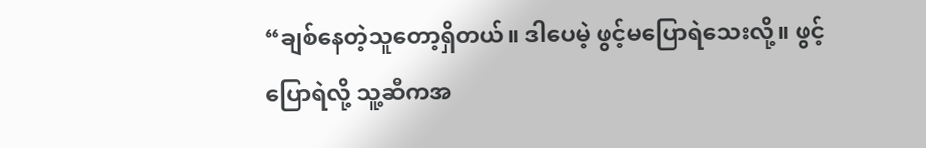“ချစ်နေတဲ့သူတော့ရှိတယ်။ ဒါပေမဲ့ ဖွင့်မပြောရဲသေးလို့။ ဖွင့်ပြောရဲလို့ သူ့ဆီကအ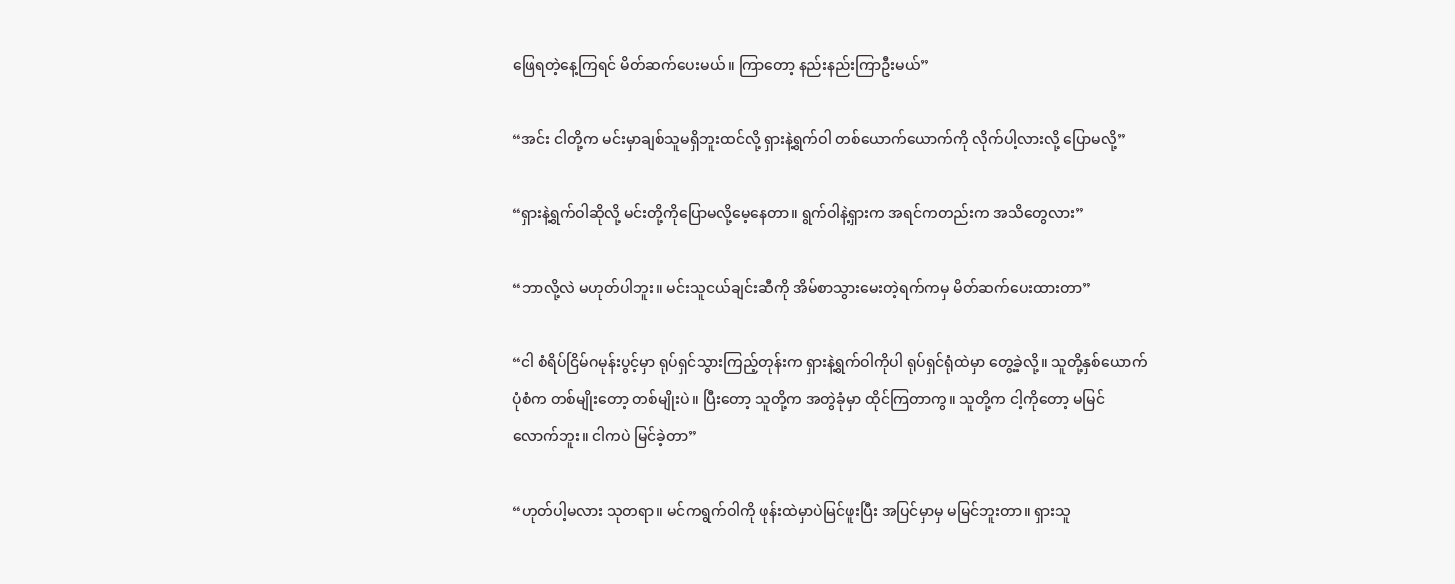ဖြေရတဲ့နေ့ကြရင် မိတ်ဆက်ပေးမယ်။ ကြာတော့ နည်းနည်းကြာဦးမယ်”

“အင်း ငါတို့က မင်းမှာချစ်သူမရှိဘူးထင်လို့ ရှားနဲ့ရွက်ဝါ တစ်ယောက်ယောက်ကို လိုက်ပါ့လားလို့ ပြောမလို့”

“ရှားနဲ့ရွက်ဝါဆိုလို့ မင်းတို့ကိုပြောမလို့မေ့နေတာ။ ရွက်ဝါနဲ့ရှားက အရင်ကတည်းက အသိတွေလား”

“ဘာလို့လဲ မဟုတ်ပါဘူး။ မင်းသူငယ်ချင်းဆီကို အိမ်စာ‌သွားမေးတဲ့ရက်ကမှ မိတ်ဆက်ပေးထားတာ”

“ငါ စံရိပ်ငြိမ်ဂမုန်းပွင့်မှာ ရုပ်ရှင်သွားကြည့်တုန်းက ရှားနဲ့ရွက်ဝါကိုပါ ရုပ်ရှင်ရုံထဲမှာ တွေ့ခဲ့လို့။ သူတို့နှစ်ယောက်ပုံစံက တစ်မျိုးတော့ တစ်မျိုးပဲ။ ပြီးတော့ သူတို့က အတွဲခုံမှာ ထိုင်ကြတာကွ။ သူတို့က ငါ့ကိုတော့ မမြင်လောက်ဘူး။ ငါကပဲ မြင်ခဲ့တာ”

“ဟုတ်ပါ့မလား သုတရာ။ မင်ကရွက်ဝါကို ဖုန်းထဲမှာပဲမြင်ဖူးပြီး အပြင်မှာမှ မမြင်ဘူးတာ။ ရှားသူ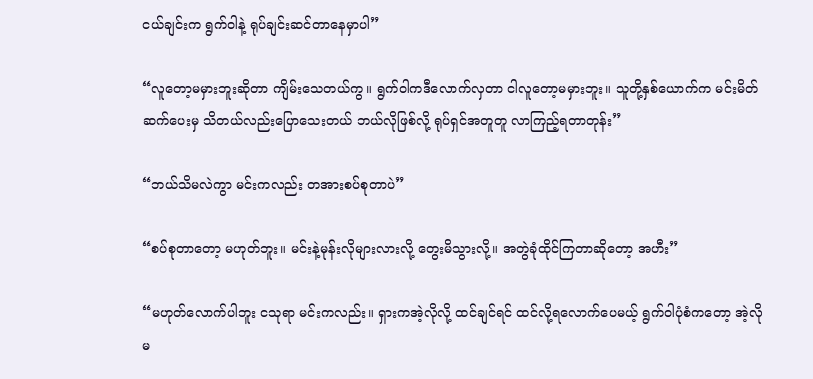ငယ်ချင်းက ရွက်ဝါနဲ့ ရုပ်ချင်းဆင်တာနေမှာပါ”

“လူတော့မမှားဘူးဆိုတာ ကျိမ်းသေတယ်ကွ။ ရွက်ဝါကဒီလောက်လှတာ ငါလူတော့မမှားဘူး။ သူတို့နှစ်ယောက်က မင်းမိတ်ဆက်ပေးမှ သိတယ်လည်းပြောသေးတယ် ဘယ်လိုဖြစ်လို့ ရုပ်ရှင်အတူတူ လာကြည့်ရတာတုန်း”

“ဘယ်သိမလဲကွာ မင်းကလည်း တအားစပ်စုတာပဲ”

“စပ်စုတာတော့ မဟုတ်ဘူး။ မင်းနဲ့မုန်းလိုများလားလို့ တွေးမိသွားလို့။ အတွဲခုံထိုင်ကြတာဆိုတော့ အဟီး”

“မဟုတ်လောက်ပါဘူး ငသုရာ မင်းကလည်း။ ရှားကအဲ့လိုလို့ ထင်ချင်ရင် ထင်လို့ရ‌လောက်ပေမယ့် ရွက်ဝါပုံစံကတော့ အဲ့လိုမ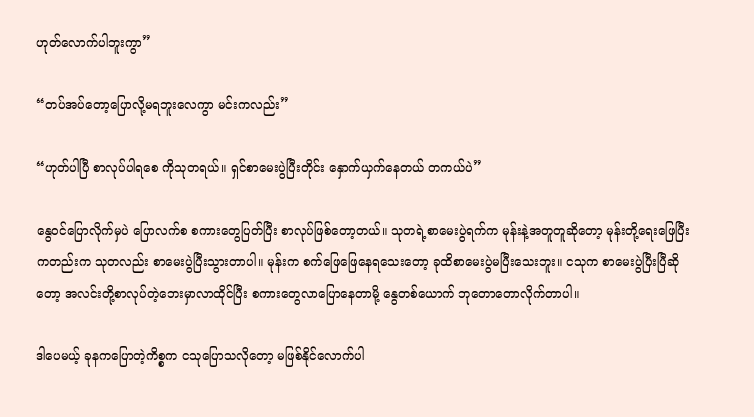ဟုတ်လောက်ပါဘူးကွာ”

“တပ်အပ်တော့ပြောလို့မရဘူးလေကွာ မင်းကလည်း”

“ဟုတ်ပါပြီ စာလုပ်ပါရစေ ကိုသုတရယ်။ ရှင်စာမေးပွဲပြီးတိုင်း နှောက်ယှက်နေတယ် တကယ်ပဲ”

နွေဝင်ပြောလိုက်မှပဲ ပြောလက်စ စကားတွေပြတ်ပြီး စာလုပ်ဖြစ်တော့တယ်။ သုတရဲ့စာ‌မေးပွဲရက်က မုန်းနဲ့အတူတူဆိုတော့ မုန်းတို့ရေးဖြေပြီးကတည်းက သုတလည်း စာမေးပွဲပြီးသွားတာပါ။ မုန်းက စက်ဖြေဖြေနေရသေးတော့ ခုထိစာမေးပွဲမပြီးသေးဘူး။ ငသုက စာမေးပွဲပြီးပြီဆိုတော့ အလင်းတို့စာလုပ်တဲ့ဘေးမှာလာထိုင်ပြီး စကားတွေလာပြောနေတာမို့ နွေတစ်ယောက် ဘုတောတောလိုက်တာပါ။

ဒါပေမယ့် ခုနကပြောတဲ့ကိစ္စက ငသုပြောသလိုတော့ မဖြစ်နိုင်လောက်ပါ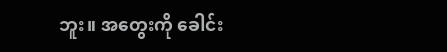ဘူး။ အတွေးကို ခေါင်း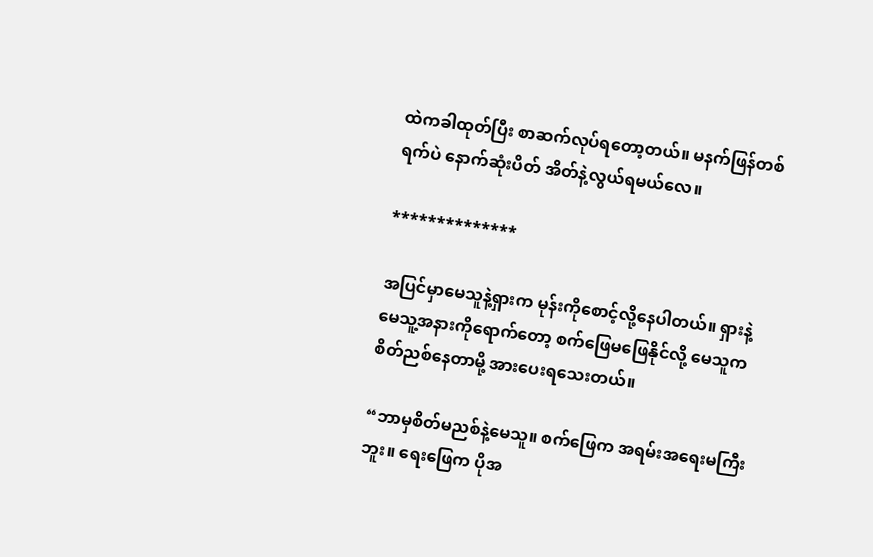ထဲကခါထုတ်ပြီး စာဆက်လုပ်ရတော့တယ်။ မနက်ဖြန်တစ်ရက်ပဲ နောက်ဆုံးပိတ် အိတ်နဲ့လွယ်ရမယ်လေ။

**************

အပြင်မှာမေသူနဲ့ရှားက မုန်းကိုစောင့်လို့နေပါတယ်။ ရှားနဲ့မေသူ့အနားကိုရောက်တော့ စက်ဖြေမဖြေနိုင်လို့ မေသူကစိတ်ညစ်နေတာမို့ အားပေးရသေးတယ်။

“ဘာမှစိတ်မညစ်နဲ့မေသူ။ စက်ဖြေက အရမ်းအရေးမကြီးဘူး။ ရေးဖြေက ပိုအ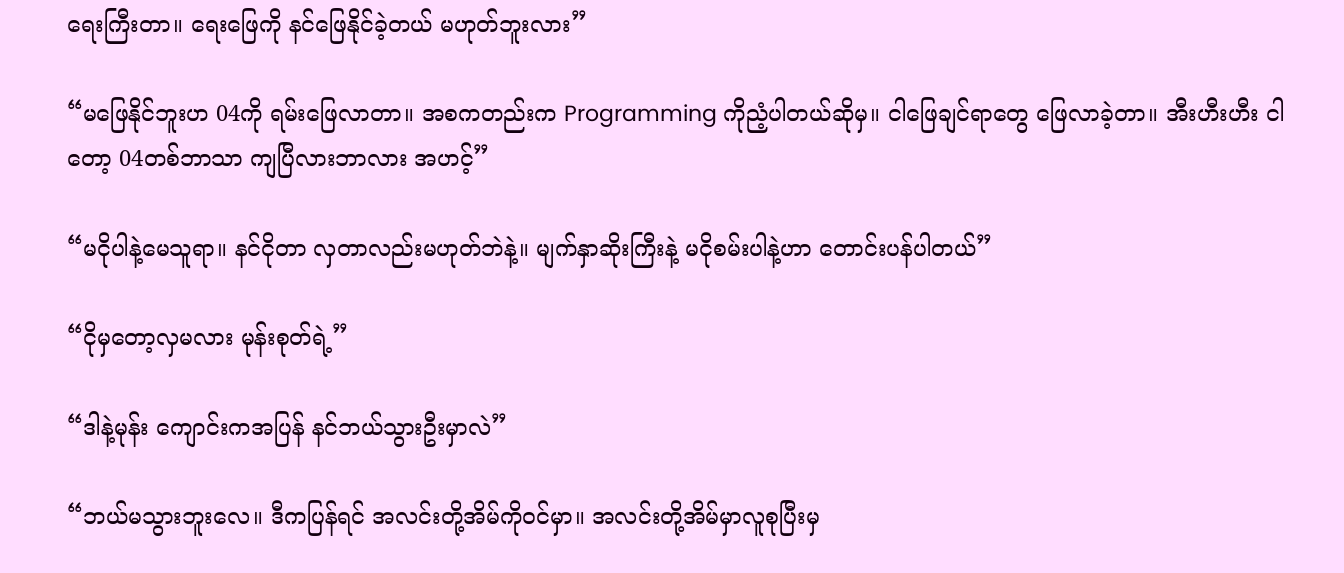ရေးကြီးတာ။ ရေးဖြေကို နင်ဖြေနိုင်ခဲ့တယ် မဟုတ်ဘူးလား”

“မဖြေနိုင်ဘူးဟ 04ကို ရမ်းဖြေလာတာ။ အစကတည်းက Programming ကိုညံ့ပါတယ်ဆိုမှ။ ငါ‌ဖြေချင်ရာတွေ ဖြေလာခဲ့တာ။ အီးဟီးဟီး ငါတော့ 04တစ်ဘာသာ ကျပြီလားဘာလား အဟင့်”

“မငိုပါနဲ့မေသူရာ။ နင်ငိုတာ လှတာလည်းမဟုတ်ဘဲနဲ့။ မျက်နှာဆိုးကြီးနဲ့ မငိုစမ်းပါနဲ့ဟာ တောင်းပန်ပါတယ်”

“ငိုမှတော့လှမလား မုန်းစုတ်ရဲ့”

“ဒါနဲ့မုန်း ကျောင်းကအပြန် နင်ဘယ်သွားဦးမှာလဲ”

“ဘယ်မသွားဘူးလေ။ ဒီကပြန်ရင် အလင်းတို့အိမ်ကိုဝင်မှာ။ အလင်းတို့အိမ်မှာလူစုပြီးမှ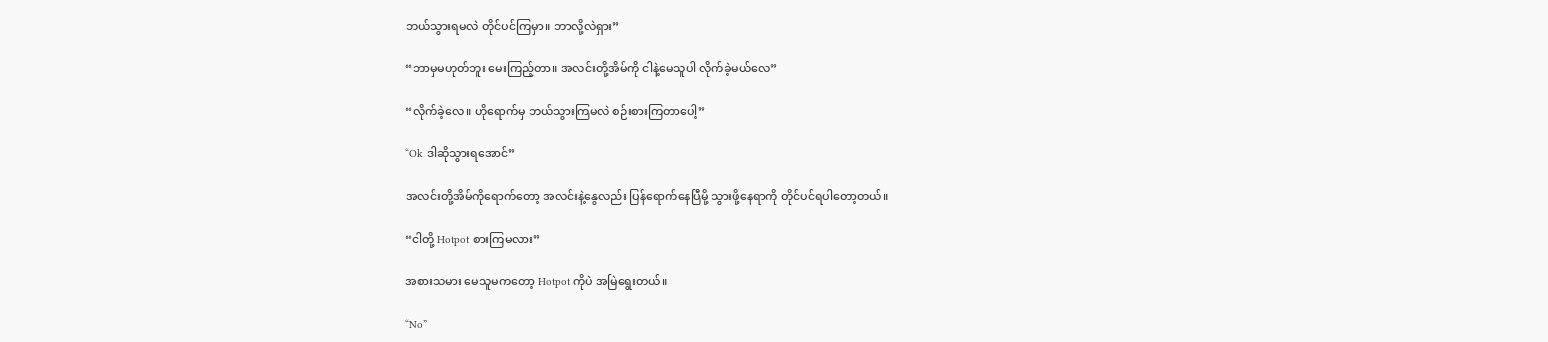ဘယ်သွားရမလဲ တိုင်ပင်ကြမှာ။ ဘာလို့လဲရှား”

“ဘာမှမဟုတ်ဘူး မေးကြည့်တာ။ အလင်းတို့အိမ်ကို ငါနဲ့မေသူပါ လိုက်ခဲ့မယ်လေ”

“လိုက်ခဲ့လေ။ ဟိုရောက်မှ ဘယ်သွားကြမလဲ စဉ်းစားကြတာပေါ့”

“Ok ဒါဆိုသွားရအောင်”

အလင်းတို့အိမ်ကိုရောက်တော့ အလင်းနဲ့နွေလည်း ပြန်ရောက်နေပြီမို့ သွားဖို့နေရာကို တိုင်ပင်ရပါတော့တယ်။

“ငါတို့ Hotpot စားကြမလား”

အစားသမား မေသူမကတော့ Hotpot ကိုပဲ အမြဲရွေးတယ်။

“No”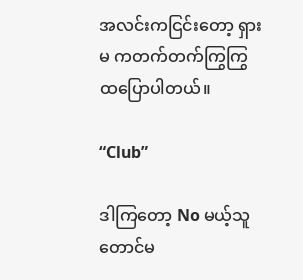အလင်းကငြင်းတော့ ရှားမ ကတက်တက်ကြွကြွ ထပြောပါတယ်။

“Club”

ဒါကြတော့ No မယ့်သူတောင်မ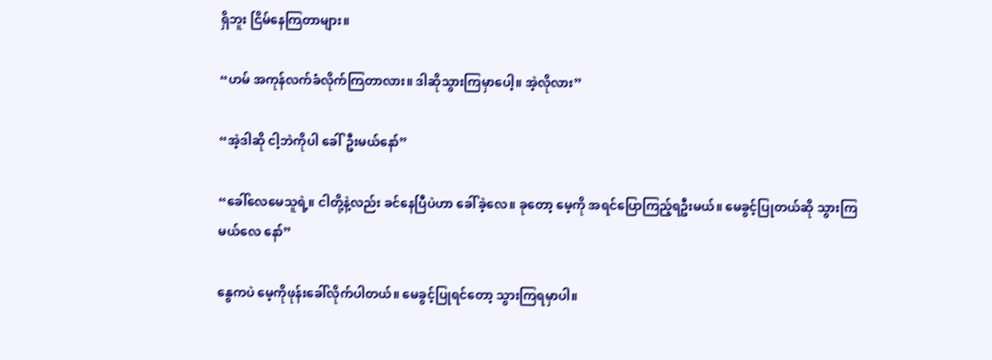ရှိဘူး ငြိမ်နေကြတာများ။

“ဟမ် အကုန်လက်ခံလိုက်ကြတာလား။ ဒါဆိုသွားကြမှာပေါ့။ အဲ့လိုလား”

“အဲ့ဒါဆို ငါ့ဘဲကိုပါ ခေါ်ဦးမယ်နော်”

“ခေါ်လေမေသူရဲ့။ ငါတို့နဲ့လည်း ခင်နေပြီပဲဟာ ခေါ်ခဲ့‌လေ။ ခုတော့ မေ့ကို အရင်ပြောကြည့်ရဦးမယ်။ မေခွင့်ပြုတယ်ဆို သွားကြမယ်လေ နော်”

နွေကပဲ မေ့ကိုဖုန်းခေါ်လိုက်ပါတယ်။ မေခွင့်ပြုရင်တော့ သွားကြရမှာပါ။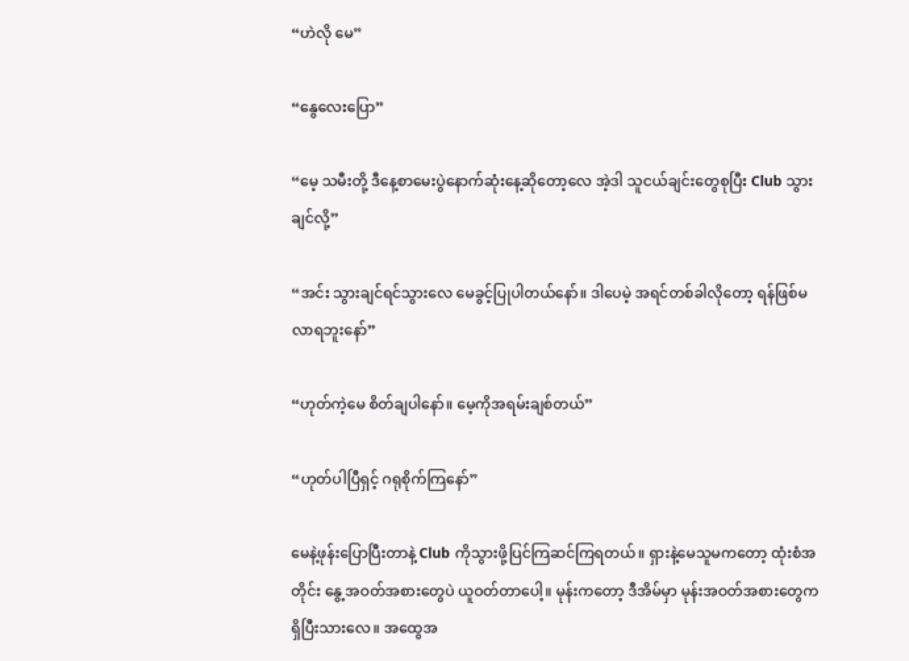“ဟဲလို မေ”

“နွေလေးပြော”

“မေ့ သမီးတို့ ဒီနေ့စာမေးပွဲနောက်ဆုံးနေ့ဆိုတော့လေ အဲ့ဒါ သူငယ်ချင်းတွေစုပြီး Club သွားချင်လို့”

“အင်း သွားချင်ရင်သွား‌လေ မေခွင့်ပြု‌ပါတယ်‌နော်။ ဒါပေမဲ့ အရင်တစ်ခါလိုတော့ ရန်ဖြစ်မလာရဘူးနော်”

“ဟုတ်ကဲ့မေ စိတ်ချပါနော်။ မေ့ကိုအရမ်းချစ်တယ်”

“ဟုတ်ပါပြီရှင့် ဂရုစိုက်ကြနော်”

မေနဲ့ဖုန်းပြောပြီးတာနဲ့ Club ကိုသွားဖို့ပြင်ကြဆင်ကြရတယ်။ ရှားနဲ့မေသူမကတော့ ထုံးစံအတိုင်း နွေ့အဝတ်အစားတွေပဲ ယူဝတ်တာပေါ့။ မုန်းကတော့ ဒီအိမ်မှာ မုန်းအဝတ်အစားတွေက ရှိပြီးသားလေ။ အထွေအ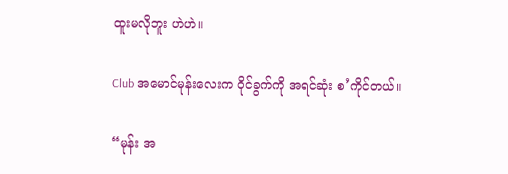ထူးမလိုဘူး ဟဲဟဲ။

Club အမောင်မုန်းလေးက ဝိုင်ခွက်ကို အရင်ဆုံး စ’ကိုင်တယ်။

“မုန်း အ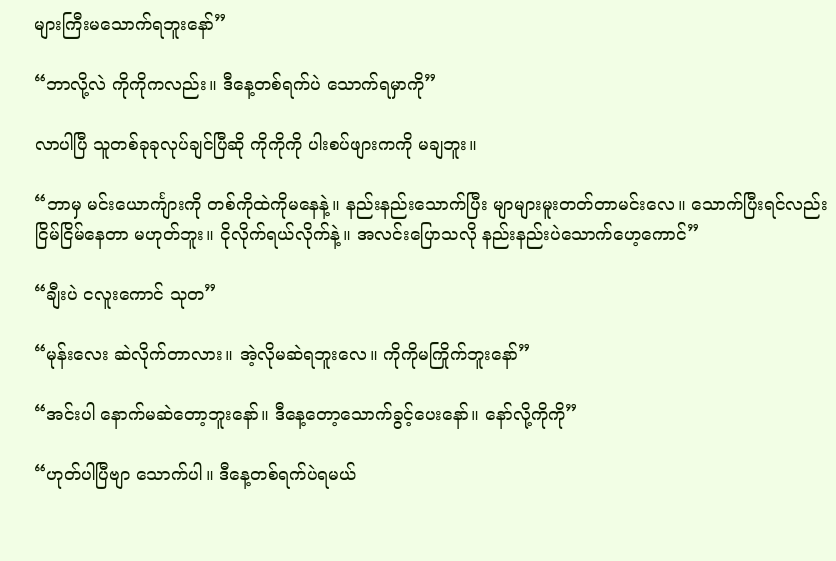များကြီးမသောက်ရဘူးနော်”

“ဘာလို့လဲ ကိုကိုကလည်း။ ဒီနေ့တစ်ရက်ပဲ သောက်ရမှာကို”

လာပါပြီ သူတစ်ခုခုလုပ်ချင်ပြီဆို ကိုကိုကို ပါးစပ်ဖျားကကို မချဘူး။

“ဘာမှ မင်းယောင်္ကျားကို တစ်ကိုထဲကိုမနေနဲ့။ နည်းနည်းသောက်ပြီး မျာများမူးတတ်တာမင်းလေ။ သောက်ပြီးရင်လည်း ငြိမ်ငြိမ်နေတာ မဟုတ်ဘူး။ ငိုလိုက်ရယ်လိုက်နဲ့။ အလင်းပြောသလို နည်းနည်းပဲသောက်ဟေ့ကောင်”

“ချီးပဲ ငလူးကောင် သုတ”

“မုန်းလေး ဆဲလိုက်တာလား။ အဲ့လိုမဆဲရဘူးလေ။ ကိုကိုမကြိုက်ဘူးနော်”

“အင်းပါ နောက်မဆဲတော့ဘူးနော်။ ဒီနေ့တော့သောက်ခွင့်ပေးနော်။ နော်လို့ကိုကို”

“ဟုတ်ပါပြီဗျာ သောက်ပါ။ ဒီနေ့တစ်ရက်ပဲရမယ်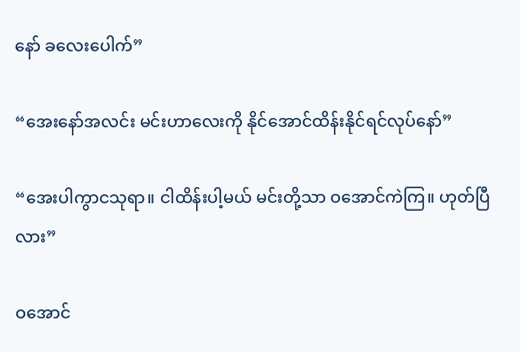နော် ခလေးပေါက်”

“အေးနော်အလင်း မင်းဟာလေးကို နိုင်အောင်ထိန်းနိုင်ရင်လုပ်နော်”

“အေးပါကွာငသုရာ။ ငါထိန်းပါ့မယ် မင်းတို့သာ ဝအောင်ကဲကြ‌။ ဟုတ်ပြီလား”

ဝအောင်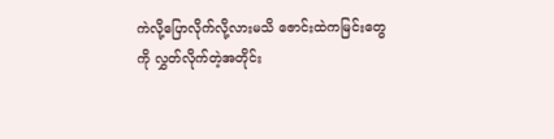ကဲလို့ပြောလိုက်လို့လားမသိ ဇောင်းထဲကမြင်းတွေကို လွှတ်လိုက်တဲ့အတိုင်း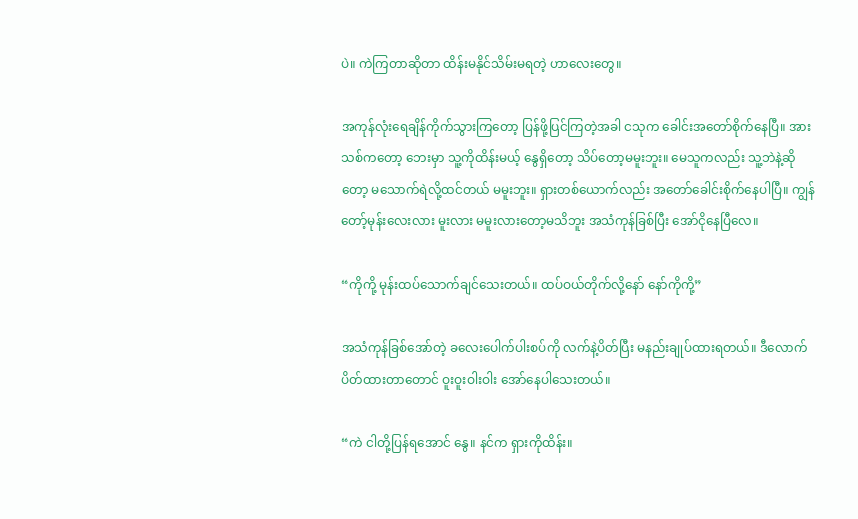ပဲ။ ကဲကြတာဆိုတာ ထိန်းမနိုင်သိမ်းမရတဲ့ ဟာလေးတွေ။

အကုန်လုံးရေချိန်ကိုက်သွားကြတော့ ပြန်ဖို့ပြင်ကြတဲ့အခါ ငသုက ခေါင်းအတော်စိုက်နေပြီ။ အားသစ်ကတော့ ဘေးမှာ သူ့ကိုထိန်းမယ့် နွေရှိတော့ သိပ်တော့မမူးဘူး။ မေသူကလည်း သူ့ဘဲနဲ့ဆိုတော့ မသောက်ရဲလို့ထင်တယ် မမူးဘူး။ ရှားတစ်ယောက်လည်း အတော်ခေါင်းစိုက်နေပါပြီ။ ကျွန်တော့်မုန်းလေးလား မူးလား မမူးလားတော့မသိဘူး အသံကုန်ခြစ်ပြီး အော်ငိုနေပြီလေ။

“ကိုကို့ မုန်းထပ်သောက်ချင်သေးတယ်။ ထပ်ဝယ်တိုက်လို့နော် နော်ကိုကို့”

အသံကုန်‌ခြစ်အော်တဲ့ ခလေးပေါက်ပါးစပ်ကို လက်နဲ့ပိတ်ပြီး မနည်းချုပ်ထားရတယ်။ ဒီလောက်ပိတ်ထားတာတောင် ဝူးဝူးဝါးဝါး အော်နေပါသေးတယ်။

“ကဲ ငါတို့ပြန်ရအောင် နွေ။ နင်က ရှားကိုထိန်း။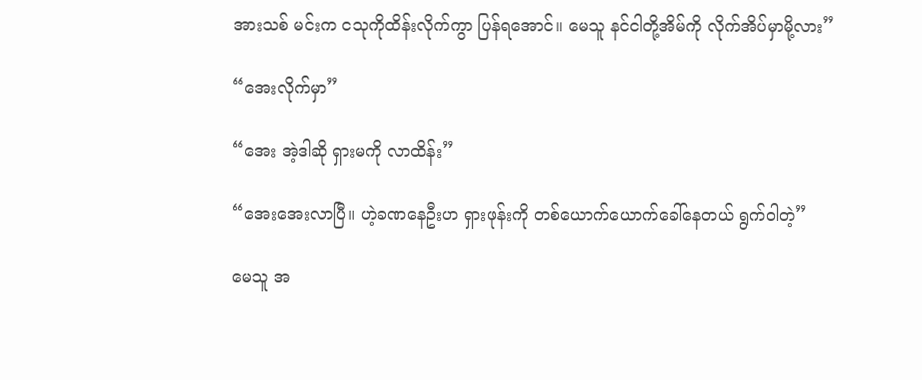အားသစ် မင်းက ငသုကိုထိန်းလိုက်ကွာ ပြန်ရအောင်။ မေသူ နင်ငါတို့အိမ်ကို လိုက်အိပ်မှာမို့လား”

“အေးလိုက်မှာ”

“အေး အဲ့ဒါဆို ရှားမကို လာထိန်း”

“အေးအေးလာပြီ။ ဟဲ့ခဏနေဦးဟ ရှားဖုန်းကို တစ်ယောက်ယောက်ခေါ်နေတယ် ရွက်ဝါတဲ့”

မေသူ အ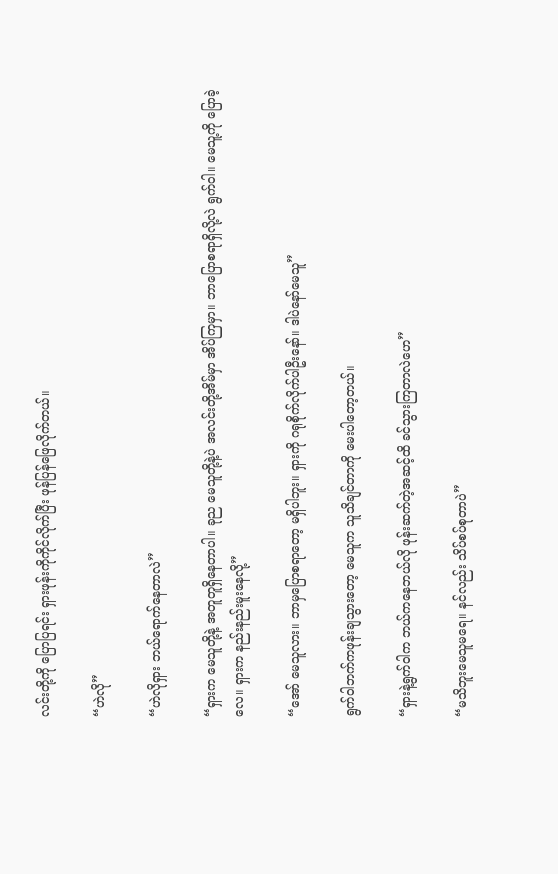လင်းတို့ကို ပြောပြရင်း ရှားဖုန်းကိုကိုင်လိုက်ပြီး ဖုန်ပြန်ဖြေလိုက်တယ်။

“ဟဲလို”

“ဟဲလိုရှား ဘယ်ရောက်နေတာလဲ”

“ရှားက မေသူတို့နဲ့ အတူတူရှိနေတာပါ။ ခုည မေသူတို့နဲ့ပဲ အလင်းတို့အိမ်မှာ အိပ်ကြမှာ။ ဘာပြောစရာရှိလို့လဲ ရွက်ဝါ။ မေသူ့ကို ပြောခဲ့လေ။ ရှားက နည်းနည်းမူးနေလို့”

“အော် မေသူလား။ ဘာမှပြောစရာတော့ မရှိပါဘူး။ ရှားကို ဂရုစိုက်လိုက်ပါဦးနော်။ ဒါပဲနော်မေသူ”

ရွက်ဝါဘက်ကဖုန်းချသွားတော့ မေသူက သူသိချင်တာကို မေးပါတော့တယ်။

“ရှားနဲ့ရွက်ဝါက ဘယ်ကနေဘယ်လို ဖုန်းဆက်တဲ့အဆင့်ထိ ခင်သွားကြတာလဲဟေ”

“မသိဘူးမေသူမရေ။ နင်လည်း သိပ်စပ်စုတာပဲ”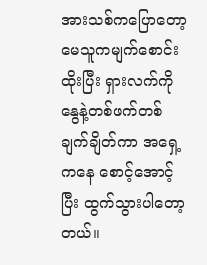အားသစ်ကပြော‌တော့ မေသူကမျက်စောင်းထိုးပြီး ရှားလက်ကို နွေနဲ့တစ်ဖက်တစ်ချက်ချိတ်ကာ အရှေ့ကနေ စောင့်အောင့်ပြီး ထွက်သွားပါတော့တယ်။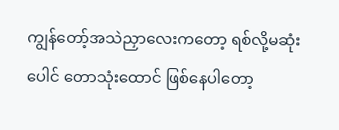ကျွန်တော့်အသဲညှာလေးကတော့ ရစ်လို့မဆုံးပေါင် တောသုံးထောင် ဖြစ်နေပါတော့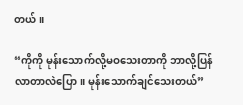တယ်။

“ကိုကို မုန်းသောက်လို့မဝသေးတာကို ဘာလို့ပြန်လာတာလဲပြော။ မုန်းသောက်ချင်သေးတယ်”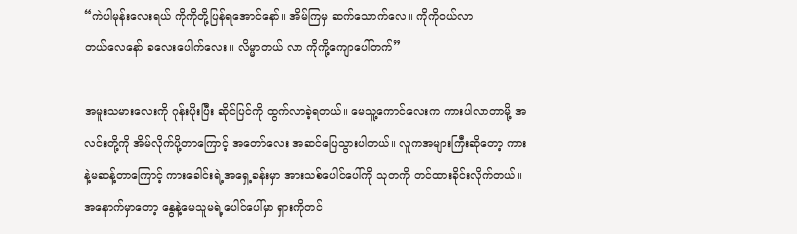“ကဲပါမုန်းလေးရယ် ကိုကိုတို့ပြန်ရအောင်နော်။ အိမ်ကြမှ ဆက်သောက်လေ။ ကိုကိုဝယ်လာတယ်‌လေ‌နော် ခလေးပေါက်လေး။ လိမ္မာတယ် လာ ကိုကို့ကျောပေါ်တက်”

အမူးသမားလေးကို ဂုန်းပိုးပြီး ဆိုင်ပြင်ကို ထွက်လာခဲ့ရတယ်။ မေသူ့ကောင်လေးက ကားပါလာတာမို့ အလင်းတို့ကို အိမ်လိုက်ပို့တာကြောင့် အတော်လေး အဆင်ပြေသွားပါတယ်။ လူကအများကြီးဆိုတော့ ကားနဲ့မဆန့်တာကြောင့် ကားခေါင်းရဲ့အရှေ့ခန်းမှာ အားသစ်ပေါင်ပေါ်ကို သုတကို တင်ထားခိုင်းလိုက်တယ်။ အနောက်မှာတော့ နွေနဲ့မေသူမရဲ့ပေါင်ပေါ်မှာ ရှားကိုတင်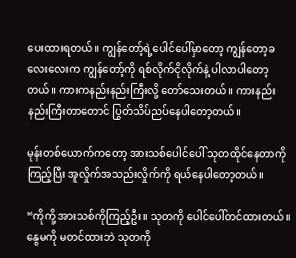ပေးထားရတယ်။ ကျွန်တော့်ရဲ့ပေါင်ပေါ်မှာတော့ ကျွန်တော့ခလေးလေးက ကျွန်တော့်ကို ရစ်လိုက်ငိုလိုက်နဲ့ ပါလာပါတော့တယ်။ ကားကနည်းနည်းကြီးလို့ တော်သေးတယ်။ ကားနည်းနည်းကြီးတာတောင် ပြွတ်သိပ်ညပ်နေပါတော့တယ်။

မုန်းတစ်ယောက်ကတော့ အားသစ်ပေါင်ပေါ် သုတထိုင်နေတာကိုကြည့်ပြီး အူလှိုက်အသည်းလှိုက်ကို ရယ်နေပါတော့တယ်။

“ကိုကို့ အားသစ်ကိုကြည့်ဦး။ သုတကို ပေါင်ပေါ်တင်ထားတယ်။ နွေမကို မတင်ထားဘဲ သုတကို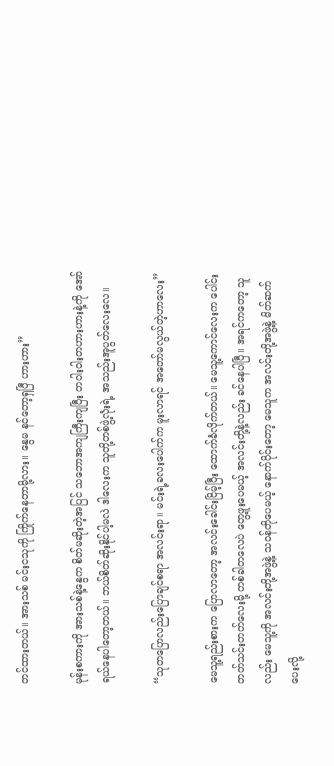တင်ထားတယ်။ အားသစ် မင်းငသုကို ကြိုက်နေတာမို့လား။ နွေမ နင်တော့ရှပြီ ဟားဟား”

မုန်းစကားကို အားသစ်နဲ့နွေက စိတ်မဆိုးတဲ့အပြင် သဘောအကျကြီးကျပြီး တဝါးဝါးတဟားဟားနဲ့ကို အော်ရယ်နေပါတော့တယ်။ ဘယ်စိတ်ဆိုးနိုင်ပါ့မလဲ ဒါလေးက သူတို့တစ်ဖွဲ့လုံးရဲ့ အသည်းအူပွတ်လေး‌လေ။

“သုတပြောလည်းပြောချင်စရာ အလင်းရာ။ မင်းရဲ့ခလးပေါက်က မူးလာရင် အတော်မလွယ်တဲ့ဟာလေး”

မေသူ့ရည်းစားက ပြောလာတော့ အလင်းခေါင်းငြိမ့်ပြီး ထောက်ခံလိုက်တယ်။ မေသူ့ကောင်လေးက ပေါင်းတတ်သင်းတတ်လေးမို့ တစ်ခါတလေပဲ တွေ့ဖူးပေမယ့် အလင်းတို့နဲ့လည်း ခင်နေပါပြီ။ အရင်ကတော့ သူလည်း မေသူ့ကို အလင်းတို့အဖွဲ့နဲ့ သဝန်တိုပေမယ့် နောက်ပိုင်းတော့ မေသူက အလင်းတို့အဖွဲ့နဲ့ မိတ်ဆက်ပေးလို့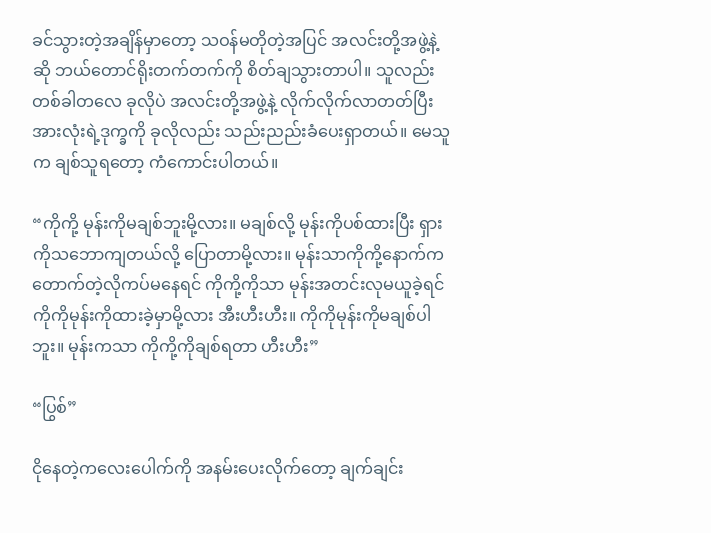ခင်သွားတဲ့အချိန်မှာတော့ သဝန်မတိုတဲ့အပြင် အလင်းတို့အဖွဲ့နဲ့ဆို ဘယ်တောင်ရိုးတက်တက်ကို စိတ်ချသွားတာပါ။ သူလည်း တစ်ခါတလေ ခုလိုပဲ အလင်းတို့အဖွဲ့နဲ့ လိုက်လိုက်လာတတ်ပြီး အားလုံးရဲ့ဒုက္ခကို ခုလိုလည်း သည်းညည်းခံပေးရှာတယ်။ မေသူက ချစ်သူရတော့ ကံကောင်းပါတယ်။

“ကိုကို့ မုန်းကိုမချစ်ဘူးမို့လား။ မချစ်လို့ မုန်းကိုပစ်ထားပြီး ရှားကိုသဘောကျတယ်လို့ ပြောတာမို့လား။ မုန်းသာကိုကို့နောက်က တောက်တဲ့လိုကပ်မနေရင် ကိုကို့ကိုသာ မုန်းအတင်းလုမယူခဲ့ရင် ကိုကိုမုန်းကိုထားခဲ့မှာမို့လား အီးဟီးဟီး။ ကိုကိုမုန်းကိုမချစ်ပါဘူး။ မုန်းကသာ ကိုကို့ကိုချစ်ရတာ ဟီးဟီး”

“ပြွစ်”

ငိုနေတဲ့ကလေးပေါက်ကို အနမ်းပေးလိုက်တော့ ချက်ချင်း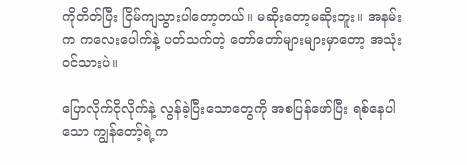ကိုတိတ်ပြီး ငြိမ်ကျသွားပါတော့တယ်။ မဆိုးတော့မဆိုးဘူး။ အနမ်းက ‌ကလေးပေါက်နဲ့ ပတ်သက်တဲ့ တော်တော်များများမှာတော့ အသုံးဝင်သားပဲ။

ပြောလိုက်ငိုလိုက်နဲ့ လွန်ခဲ့ပြီးသောတွေကို အစပြန်ဖော်ပြီး ရစ်နေပါသော ကျွန်တော့်ရဲ့က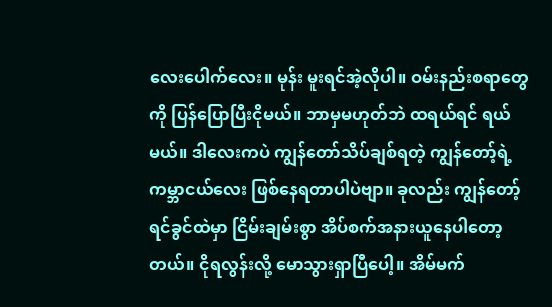လေးပေါက်လေး။ မုန်း မူးရင်အဲ့လိုပါ။ ဝမ်းနည်းစရာတွေကို ပြန်ပြောပြီးငိုမယ်။ ဘာမှမဟုတ်ဘဲ ထရယ်ရင် ရယ်မယ်။ ဒါ‌လေးကပဲ ကျွန်တော်သိပ်ချစ်ရတဲ့ ကျွန်တော့်ရဲ့ကမ္ဘာငယ်လေး ဖြစ်နေရတာပါပဲဗျာ။ ခုလည်း ကျွန်တော့်ရင်ခွင်ထဲမှာ ငြိမ်းချမ်းစွာ အိပ်စက်အနားယူနေပါ‌တော့တယ်။ ငိုရလွန်းလို့ မောသွားရှာပြီပေါ့။ အိမ်မက်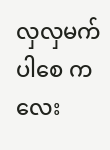လှလှမက်ပါစေ ကလေး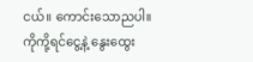ငယ်။ ကောင်းသောညပါ။ ကိုကို့ရင်ငွေ့နဲ့ နွေးထွေး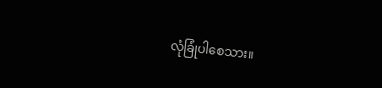လုံခြုံပါစေသား။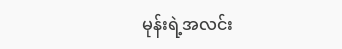မုန်းရဲ့အလင်း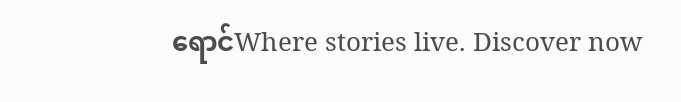ရောင်Where stories live. Discover now